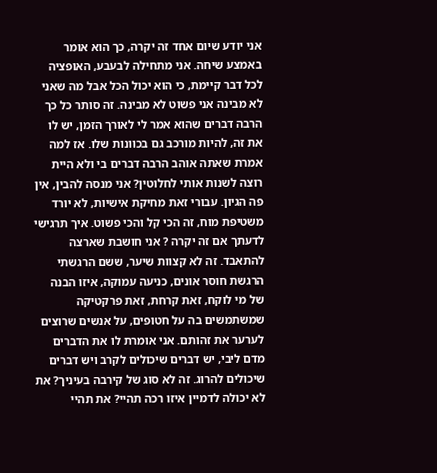אני יודע שיום אחד זה יקרה, כך הוא אומר באמצע שיחה. אני מתחילה לבעבע, האופציה לכל דבר קיימת, כי הוא יכול הכל אבל מה שאני לא מבינה אני פשוט לא מבינה. זה סותר כל כך הרבה דברים שהוא אמר לי לאורך הזמן, יש לו את זה, להיות מורכב גם בכוונות שלו. אז למה אמרת שאתה אוהב הרבה דברים בי ולא היית רוצה לשנות אותי לחלוטין? אני מנסה להבין, אין פה הגיון. עבורי זאת מחיקת אישיות, לא יורד משטיפת מוח, זה הכי קל והכי פשוט. איך תרגישי לדעתך אם זה יקרה ? אני חושבת שארצה להתאבד. זה לא קצוות שיער, ששם הרגשתי הרגשת חוסר אונים, כניעה עמוקה, איזו הבנה של מי לוקח, זאת קרחת, זאת פרקטיקה שמשתמשים בה על חטופים, על אנשים שרוצים לערער את זהותם. אני אומרת לו את הדברים מדם ליבי, יש דברים שיכולים לקרב ויש דברים שיכולים להרוג. זה לא סוג של קירבה בעיניך? את לא יכולה לדמיין איזו רכה תהיי? את תהיי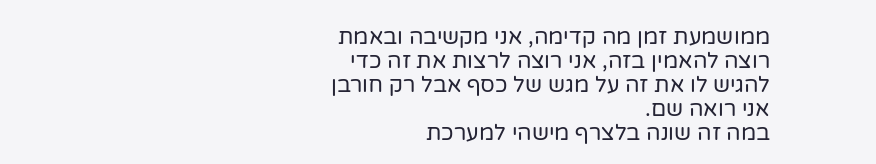ממושמעת זמן מה קדימה, אני מקשיבה ובאמת רוצה להאמין בזה, אני רוצה לרצות את זה כדי להגיש לו את זה על מגש של כסף אבל רק חורבן אני רואה שם.
במה זה שונה בלצרף מישהי למערכת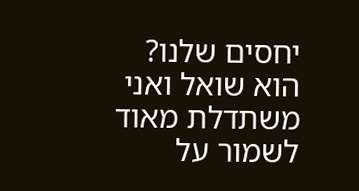יחסים שלנו? הוא שואל ואני משתדלת מאוד לשמור על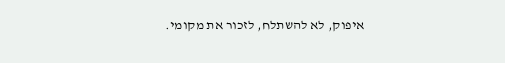איפוק, לא להשתלח, לזכור את מקומי.